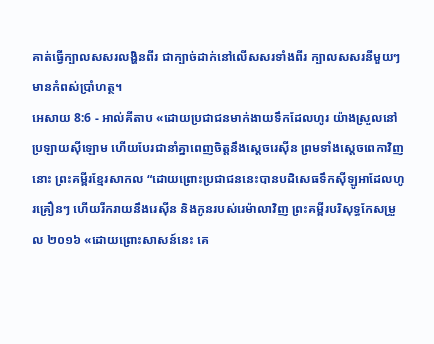គាត់ធ្វើក្បាលសសរលង្ហិនពីរ ជាក្បាច់ដាក់នៅលើសសរទាំងពីរ ក្បាលសសរនីមួយៗមានកំពស់ប្រាំហត្ថ។
អេសាយ 8:6 - អាល់គីតាប «ដោយប្រជាជនមាក់ងាយទឹកដែលហូរ យ៉ាងស្រួលនៅប្រឡាយស៊ីឡោម ហើយបែរជានាំគ្នាពេញចិត្តនឹងស្ដេចរេស៊ីន ព្រមទាំងស្ដេចពេកាវិញនោះ ព្រះគម្ពីរខ្មែរសាកល “ដោយព្រោះប្រជាជននេះបានបដិសេធទឹកស៊ីឡូអាដែលហូរគ្រឿនៗ ហើយរីករាយនឹងរេស៊ីន និងកូនរបស់រេម៉ាលាវិញ ព្រះគម្ពីរបរិសុទ្ធកែសម្រួល ២០១៦ «ដោយព្រោះសាសន៍នេះ គេ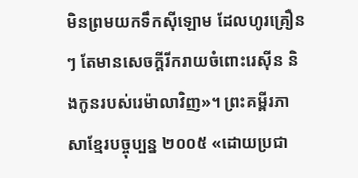មិនព្រមយកទឹកស៊ីឡោម ដែលហូរគ្រឿនៗ តែមានសេចក្ដីរីករាយចំពោះរេស៊ីន និងកូនរបស់រេម៉ាលាវិញ»។ ព្រះគម្ពីរភាសាខ្មែរបច្ចុប្បន្ន ២០០៥ «ដោយប្រជា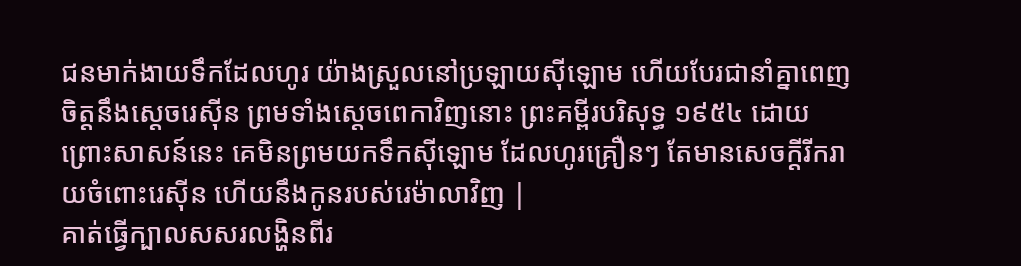ជនមាក់ងាយទឹកដែលហូរ យ៉ាងស្រួលនៅប្រឡាយស៊ីឡោម ហើយបែរជានាំគ្នាពេញចិត្តនឹងស្ដេចរេស៊ីន ព្រមទាំងស្ដេចពេកាវិញនោះ ព្រះគម្ពីរបរិសុទ្ធ ១៩៥៤ ដោយព្រោះសាសន៍នេះ គេមិនព្រមយកទឹកស៊ីឡោម ដែលហូរគ្រឿនៗ តែមានសេចក្ដីរីករាយចំពោះរេស៊ីន ហើយនឹងកូនរបស់រេម៉ាលាវិញ |
គាត់ធ្វើក្បាលសសរលង្ហិនពីរ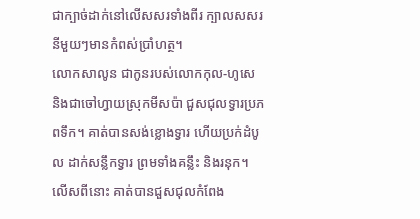ជាក្បាច់ដាក់នៅលើសសរទាំងពីរ ក្បាលសសរនីមួយៗមានកំពស់ប្រាំហត្ថ។
លោកសាលូន ជាកូនរបស់លោកកុល-ហូសេ និងជាចៅហ្វាយស្រុកមីសប៉ា ជួសជុលទ្វារប្រភពទឹក។ គាត់បានសង់ខ្លោងទ្វារ ហើយប្រក់ដំបូល ដាក់សន្លឹកទ្វារ ព្រមទាំងគន្លឹះ និងរនុក។ លើសពីនោះ គាត់បានជួសជុលកំពែង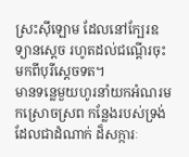ស្រះស៊ីឡោម ដែលនៅក្បែរឧទ្យានស្តេច រហូតដល់ជណ្ដើរចុះមកពីបុរីស្តេចទត។
មានទន្លេមួយហូរនាំយកអំណរមកស្រោចស្រព កន្លែងរបស់ទ្រង់ ដែលជាដំណាក់ ដ៏សក្ការៈ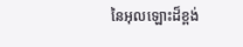នៃអុលឡោះដ៏ខ្ពង់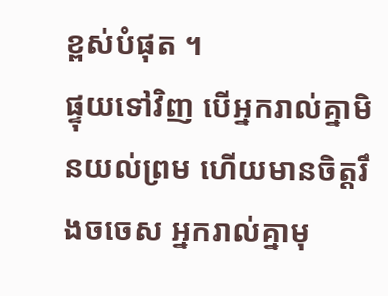ខ្ពស់បំផុត ។
ផ្ទុយទៅវិញ បើអ្នករាល់គ្នាមិនយល់ព្រម ហើយមានចិត្តរឹងចចេស អ្នករាល់គ្នាមុ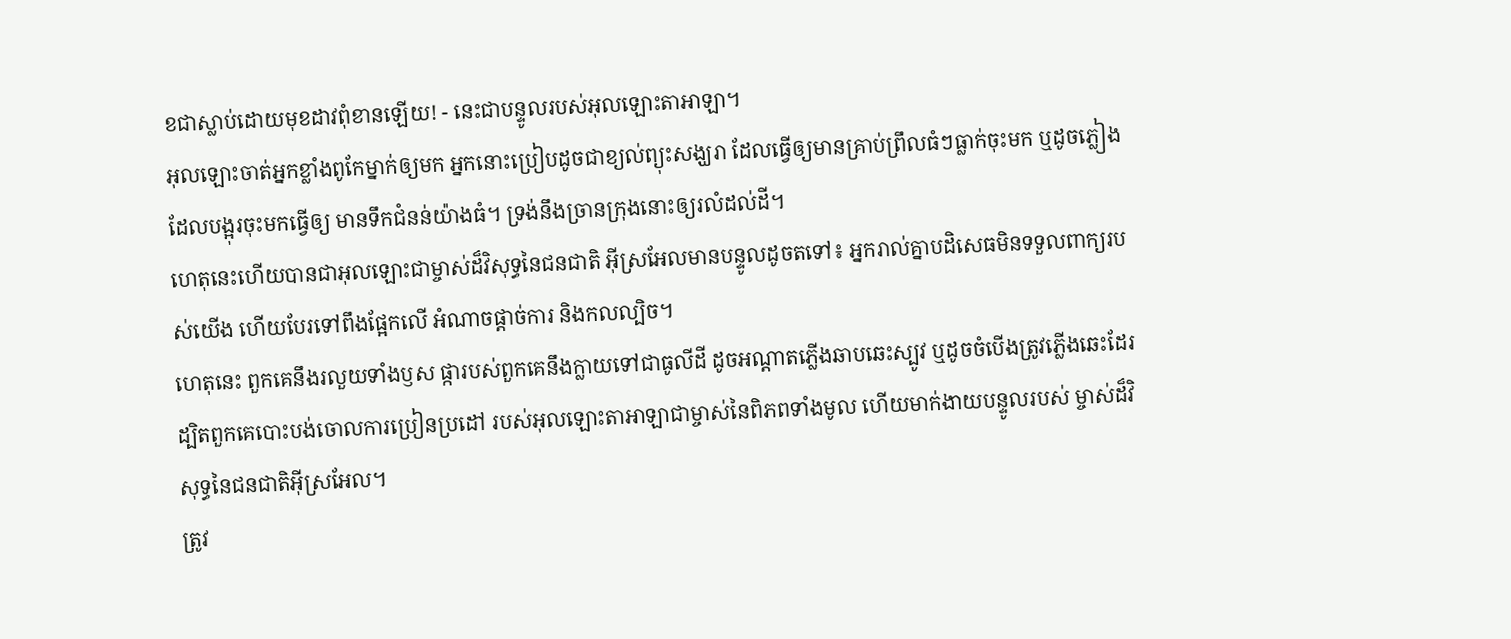ខជាស្លាប់ដោយមុខដាវពុំខានឡើយ! - នេះជាបន្ទូលរបស់អុលឡោះតាអាឡា។
អុលឡោះចាត់អ្នកខ្លាំងពូកែម្នាក់ឲ្យមក អ្នកនោះប្រៀបដូចជាខ្យល់ព្យុះសង្ឃរា ដែលធ្វើឲ្យមានគ្រាប់ព្រឹលធំៗធ្លាក់ចុះមក ឬដូចភ្លៀងដែលបង្អុរចុះមកធ្វើឲ្យ មានទឹកជំនន់យ៉ាងធំ។ ទ្រង់នឹងច្រានក្រុងនោះឲ្យរលំដល់ដី។
ហេតុនេះហើយបានជាអុលឡោះជាម្ចាស់ដ៏វិសុទ្ធនៃជនជាតិ អ៊ីស្រអែលមានបន្ទូលដូចតទៅ៖ អ្នករាល់គ្នាបដិសេធមិនទទួលពាក្យរបស់យើង ហើយបែរទៅពឹងផ្អែកលើ អំណាចផ្ដាច់ការ និងកលល្បិច។
ហេតុនេះ ពួកគេនឹងរលួយទាំងឫស ផ្ការបស់ពួកគេនឹងក្លាយទៅជាធូលីដី ដូចអណ្ដាតភ្លើងឆាបឆេះស្បូវ ឬដូចចំបើងត្រូវភ្លើងឆេះដែរ ដ្បិតពួកគេបោះបង់ចោលការប្រៀនប្រដៅ របស់អុលឡោះតាអាឡាជាម្ចាស់នៃពិភពទាំងមូល ហើយមាក់ងាយបន្ទូលរបស់ ម្ចាស់ដ៏វិសុទ្ធនៃជនជាតិអ៊ីស្រអែល។
ត្រូវ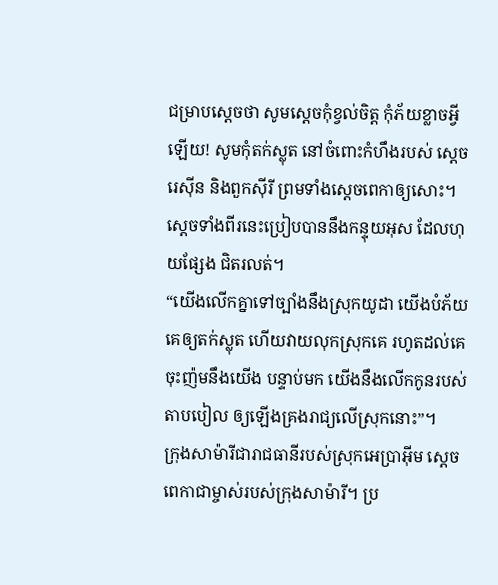ជម្រាបស្ដេចថា សូមស្តេចកុំខ្វល់ចិត្ត កុំភ័យខ្លាចអ្វីឡើយ! សូមកុំតក់ស្លុត នៅចំពោះកំហឹងរបស់ ស្ដេចរេស៊ីន និងពួកស៊ីរី ព្រមទាំងស្ដេចពេកាឲ្យសោះ។ ស្ដេចទាំងពីរនេះប្រៀបបាននឹងកន្ទុយអុស ដែលហុយផ្សែង ជិតរលត់។
“យើងលើកគ្នាទៅច្បាំងនឹងស្រុកយូដា យើងបំភ័យគេឲ្យតក់ស្លុត ហើយវាយលុកស្រុកគេ រហូតដល់គេចុះញ៉មនឹងយើង បន្ទាប់មក យើងនឹងលើកកូនរបស់តាបបៀល ឲ្យឡើងគ្រងរាជ្យលើស្រុកនោះ”។
ក្រុងសាម៉ារីជារាជធានីរបស់ស្រុកអេប្រាអ៊ីម ស្ដេចពេកាជាម្ចាស់របស់ក្រុងសាម៉ារី។ ប្រ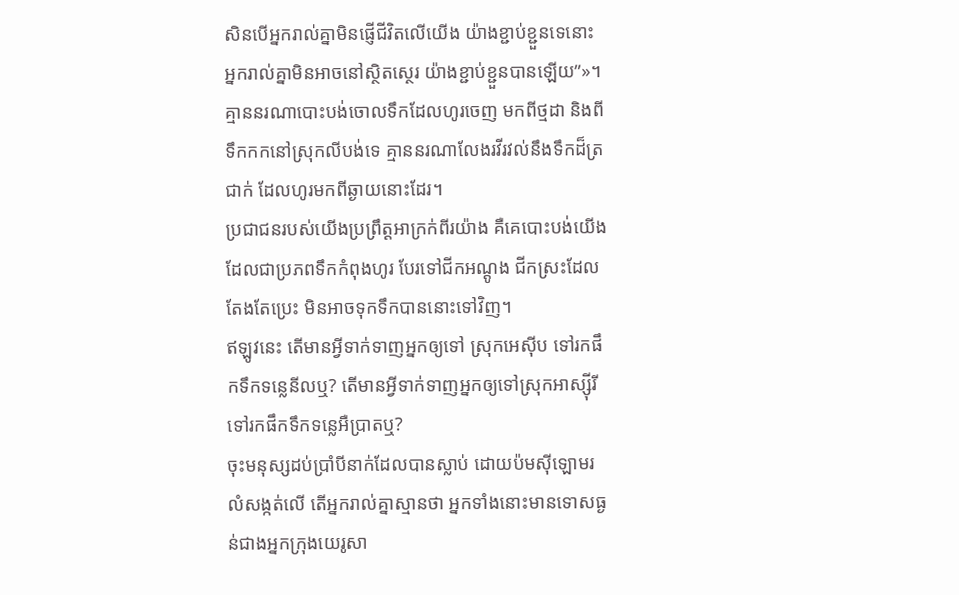សិនបើអ្នករាល់គ្នាមិនផ្ញើជីវិតលើយើង យ៉ាងខ្ជាប់ខ្ជួនទេនោះ អ្នករាល់គ្នាមិនអាចនៅស្ថិតស្ថេរ យ៉ាងខ្ជាប់ខ្ជួនបានឡើយ”»។
គ្មាននរណាបោះបង់ចោលទឹកដែលហូរចេញ មកពីថ្មដា និងពីទឹកកកនៅស្រុកលីបង់ទេ គ្មាននរណាលែងរវីរវល់នឹងទឹកដ៏ត្រជាក់ ដែលហូរមកពីឆ្ងាយនោះដែរ។
ប្រជាជនរបស់យើងប្រព្រឹត្តអាក្រក់ពីរយ៉ាង គឺគេបោះបង់យើងដែលជាប្រភពទឹកកំពុងហូរ បែរទៅជីកអណ្ដូង ជីកស្រះដែលតែងតែប្រេះ មិនអាចទុកទឹកបាននោះទៅវិញ។
ឥឡូវនេះ តើមានអ្វីទាក់ទាញអ្នកឲ្យទៅ ស្រុកអេស៊ីប ទៅរកផឹកទឹកទន្លេនីលឬ? តើមានអ្វីទាក់ទាញអ្នកឲ្យទៅស្រុកអាស្ស៊ីរី ទៅរកផឹកទឹកទន្លេអឺប្រាតឬ?
ចុះមនុស្សដប់ប្រាំបីនាក់ដែលបានស្លាប់ ដោយប៉មស៊ីឡោមរលំសង្កត់លើ តើអ្នករាល់គ្នាស្មានថា អ្នកទាំងនោះមានទោសធ្ងន់ជាងអ្នកក្រុងយេរូសា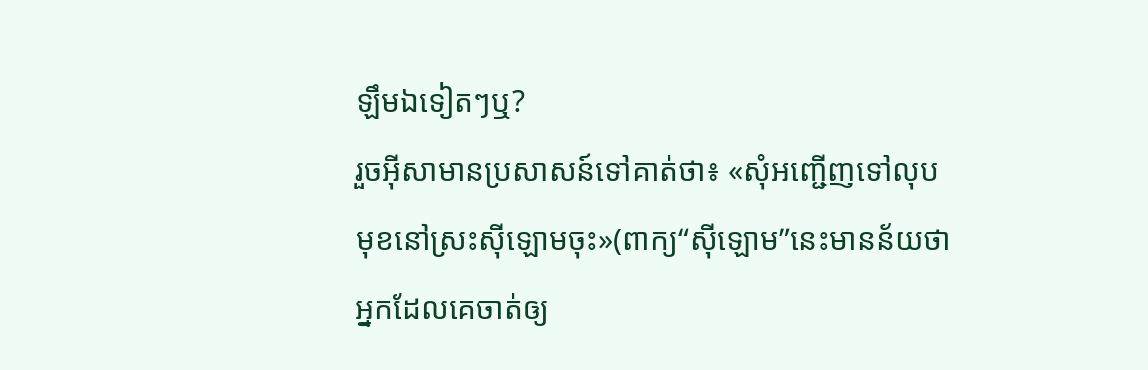ឡឹមឯទៀតៗឬ?
រួចអ៊ីសាមានប្រសាសន៍ទៅគាត់ថា៖ «សុំអញ្ជើញទៅលុបមុខនៅស្រះស៊ីឡោមចុះ»(ពាក្យ“ស៊ីឡោម”នេះមានន័យថា អ្នកដែលគេចាត់ឲ្យ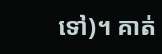ទៅ)។ គាត់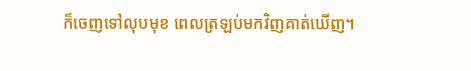ក៏ចេញទៅលុបមុខ ពេលត្រឡប់មកវិញគាត់ឃើញ។